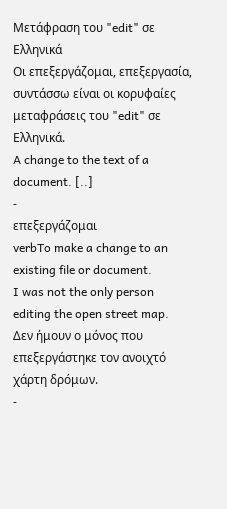Μετάφραση του "edit" σε Ελληνικά
Οι επεξεργάζομαι, επεξεργασία, συντάσσω είναι οι κορυφαίες μεταφράσεις του "edit" σε Ελληνικά.
A change to the text of a document. [..]
-
επεξεργάζομαι
verbTo make a change to an existing file or document.
I was not the only person editing the open street map.
Δεν ήμουν ο μόνος που επεξεργάστηκε τον ανοιχτό χάρτη δρόμων.
-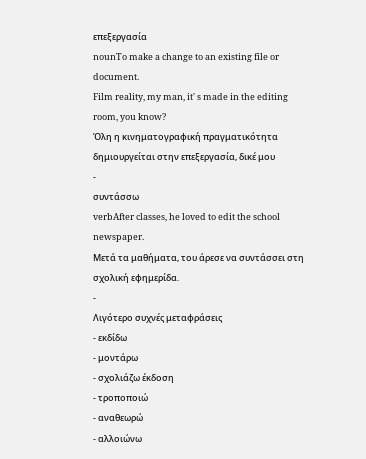επεξεργασία
nounTo make a change to an existing file or document.
Film reality, my man, it' s made in the editing room, you know?
Όλη η κινηματογραφική πραγματικότητα δημιουργείται στην επεξεργασία, δικέ μου
-
συντάσσω
verbAfter classes, he loved to edit the school newspaper.
Μετά τα μαθήματα, του άρεσε να συντάσσει στη σχολική εφημερίδα.
-
Λιγότερο συχνές μεταφράσεις
- εκδίδω
- μοντάρω
- σχολιάζω έκδοση
- τροποποιώ
- αναθεωρώ
- αλλοιώνω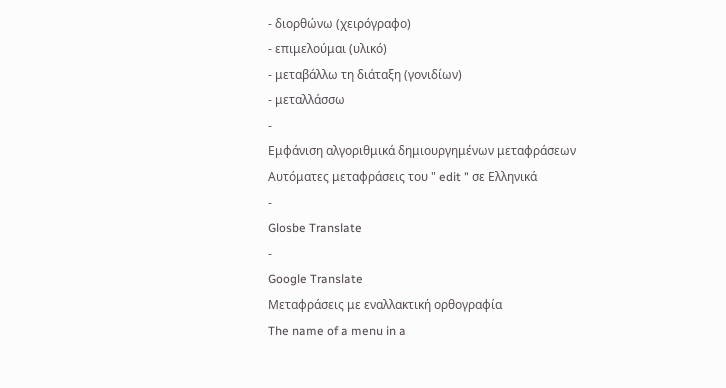- διορθώνω (χειρόγραφο)
- επιμελούμαι (υλικό)
- μεταβάλλω τη διάταξη (γονιδίων)
- μεταλλάσσω
-
Εμφάνιση αλγοριθμικά δημιουργημένων μεταφράσεων
Αυτόματες μεταφράσεις του " edit " σε Ελληνικά
-
Glosbe Translate
-
Google Translate
Μεταφράσεις με εναλλακτική ορθογραφία
The name of a menu in a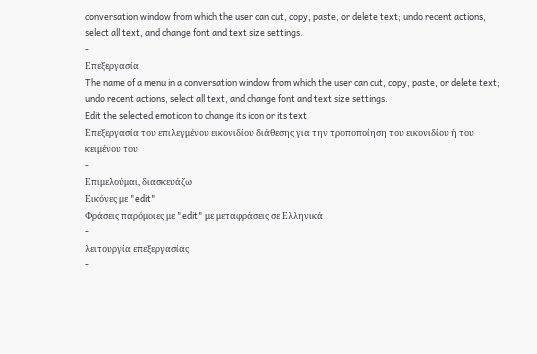conversation window from which the user can cut, copy, paste, or delete text; undo recent actions, select all text, and change font and text size settings.
-
Επεξεργασία
The name of a menu in a conversation window from which the user can cut, copy, paste, or delete text; undo recent actions, select all text, and change font and text size settings.
Edit the selected emoticon to change its icon or its text
Επεξεργασία του επιλεγμένου εικονιδίου διάθεσης για την τροποποίηση του εικονιδίου ή του κειμένου του
-
Επιμελούμαι, διασκευάζω
Εικόνες με "edit"
Φράσεις παρόμοιες με "edit" με μεταφράσεις σε Ελληνικά
-
λειτουργία επεξεργασίας
-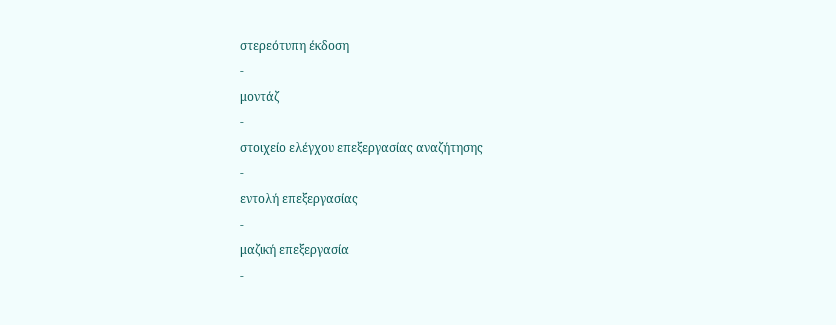στερεότυπη έκδοση
-
μοντάζ
-
στοιχείο ελέγχου επεξεργασίας αναζήτησης
-
εντολή επεξεργασίας
-
μαζική επεξεργασία
-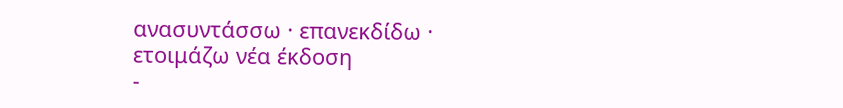ανασυντάσσω · επανεκδίδω · ετοιμάζω νέα έκδοση
-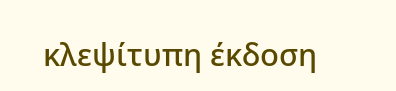κλεψίτυπη έκδοση